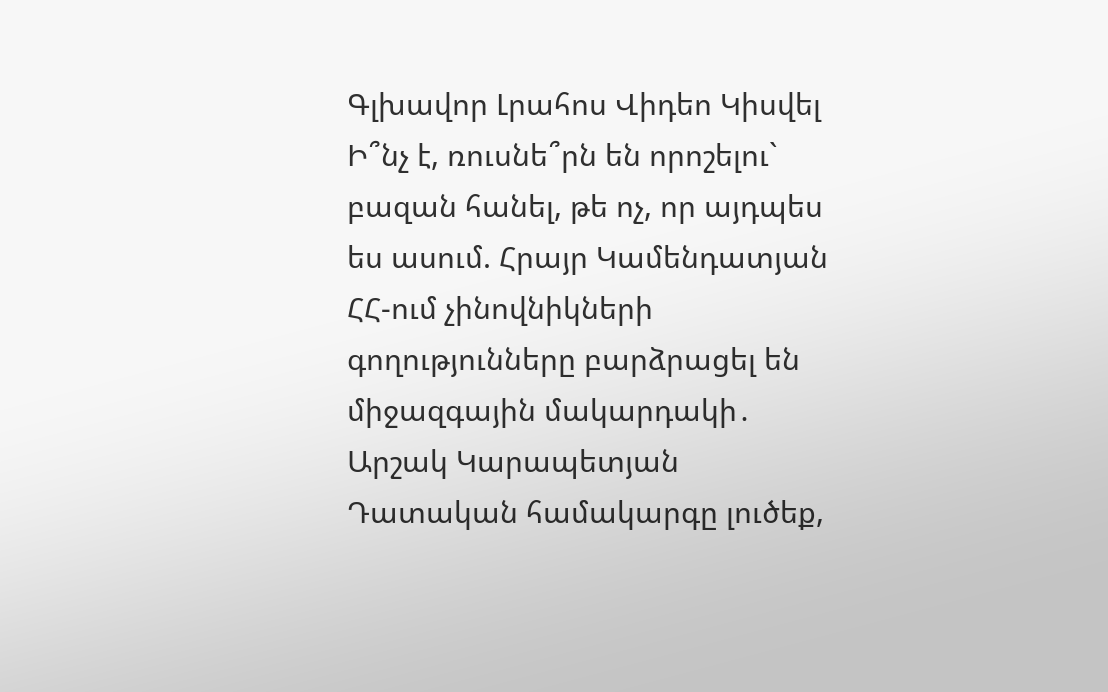Գլխավոր Լրահոս Վիդեո Կիսվել
Ի՞նչ է, ռուսնե՞րն են որոշելու` բազան հանել, թե ոչ, որ այդպես ես ասում. Հրայր Կամենդատյան ՀՀ-ում չինովնիկների գողությունները բարձրացել են միջազգային մակարդակի․ Արշակ Կարապետյան Դատական համակարգը լուծեք,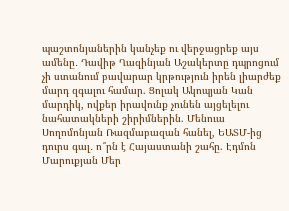պաշտոնյաներին կանչեք ու վերջացրեք այս ամենը․ Դավիթ Ղազինյան Աշակերտը դպրոցում չի ստանում բավարար կրթություն իրեն լիարժեք մարդ զգալու համար. Ցոլակ Ակոպյան Կան մարդիկ, ովքեր իրավունք չունեն այցելելու նահատակների շիրիմներին. Մենուա Սողոմոնյան Ռազմաբազան հանել, ԵԱՏՄ-ից դուրս գալ․ ո՞րն է Հայաստանի շահը. Էդմոն Մարուքյան Մեր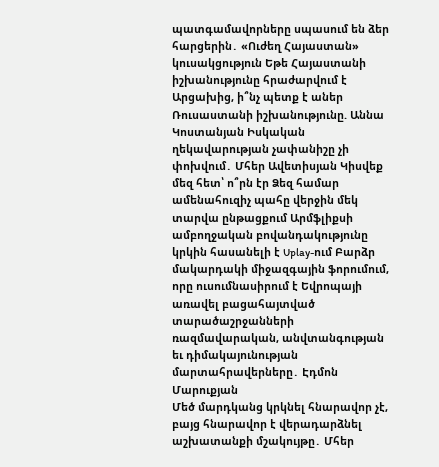պատգամավորները սպասում են ձեր հարցերին․ «Ուժեղ Հայաստան» կուսակցություն Եթե Հայաստանի իշխանությունը հրաժարվում է Արցախից, ի՞նչ պետք է աներ Ռուսաստանի իշխանությունը. Աննա Կոստանյան Իսկական ղեկավարության չափանիշը չի փոխվում․ Մհեր Ավետիսյան Կիսվեք մեզ հետ՝ ո՞րն էր Ձեզ համար ամենահուզիչ պահը վերջին մեկ տարվա ընթացքում Արմֆլիքսի ամբողջական բովանդակությունը կրկին հասանելի է Uplay-ում Բարձր մակարդակի միջազգային ֆորումում, որը ուսումնասիրում է Եվրոպայի առավել բացահայտված տարածաշրջանների ռազմավարական, անվտանգության եւ դիմակայունության մարտահրավերները․ Էդմոն Մարուքյան
Մեծ մարդկանց կրկնել հնարավոր չէ, բայց հնարավոր է վերադարձնել աշխատանքի մշակույթը․ Մհեր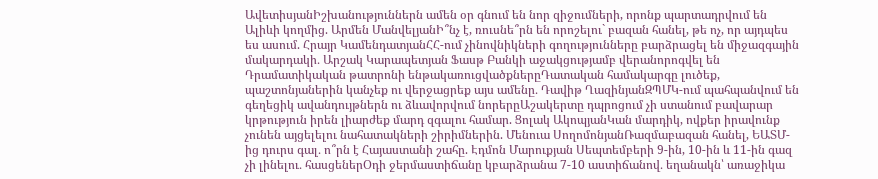ԱվետիսյանԻշխանություններն ամեն օր գնում են նոր զիջումների, որոնք պարտադրվում են Ալիևի կողմից. Արմեն ՄանվելյանԻ՞նչ է, ռուսնե՞րն են որոշելու` բազան հանել, թե ոչ, որ այդպես ես ասում. Հրայր ԿամենդատյանՀՀ-ում չինովնիկների գողությունները բարձրացել են միջազգային մակարդակի․ Արշակ Կարապետյան Ֆասթ Բանկի աջակցությամբ վերանորոգվել են Դրամատիկական թատրոնի ենթակառուցվածքներըԴատական համակարգը լուծեք, պաշտոնյաներին կանչեք ու վերջացրեք այս ամենը․ Դավիթ ՂազինյանԶՊՄԿ-ում պահպանվում են գեղեցիկ ավանդույթներն ու ձևավորվում նորերըԱշակերտը դպրոցում չի ստանում բավարար կրթություն իրեն լիարժեք մարդ զգալու համար. Ցոլակ ԱկոպյանԿան մարդիկ, ովքեր իրավունք չունեն այցելելու նահատակների շիրիմներին. Մենուա ՍողոմոնյանՌազմաբազան հանել, ԵԱՏՄ-ից դուրս գալ․ ո՞րն է Հայաստանի շահը. Էդմոն Մարուքյան Սեպտեմբերի 9-ին, 10-ին և 11-ին գազ չի լինելու․ հասցեներՕդի ջերմաստիճանը կբարձրանա 7-10 աստիճանով․ եղանակն՝ առաջիկա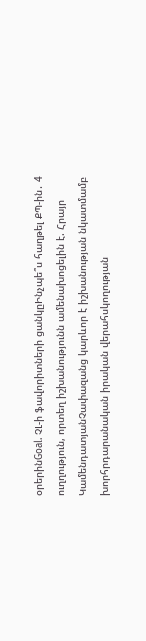օրերինGoal. ՉԼ-ի ֆավորիտների ցանկըԻնչպե՞ս հաղթել ՔՊ-ին․ 4 ուղղություն, որտեղ իշխանությունն ամենախոցելին է. Հրայր ԿամենդատյանՉափազանց կարևոր է իշխանության նկատմամբ խորհրդարանական իրական վերահսկողության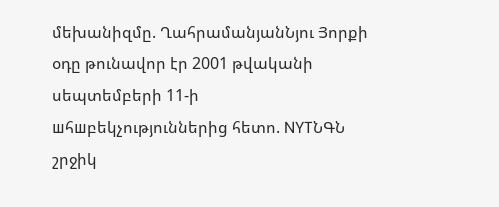մեխանիզմը. ՂահրամանյանՆյու Յորքի օդը թունավոր էր 2001 թվականի սեպտեմբերի 11-ի шհшբեկչություններից հետո. NYTՆԳՆ շրջիկ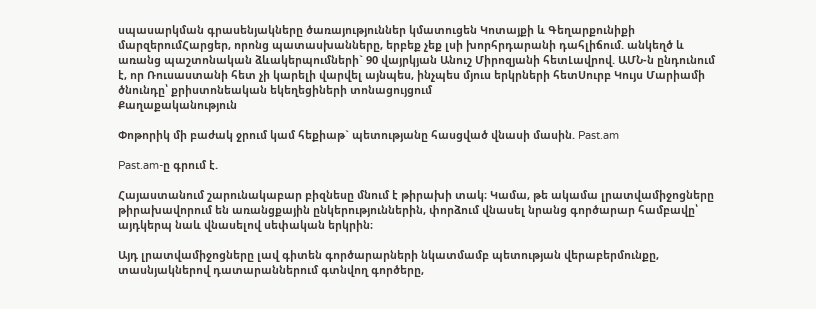սպասարկման գրասենյակները ծառայություններ կմատուցեն Կոտայքի և Գեղարքունիքի մարզերումՀարցեր, որոնց պատասխանները, երբեք չեք լսի խորհրդարանի դահլիճում. անկեղծ և առանց պաշտոնական ձևակերպումների` 90 վայրկյան Անուշ Միրոզյանի հետԼավրով. ԱՄՆ-ն ընդունում է, որ Ռուսաստանի հետ չի կարելի վարվել այնպես, ինչպես մյուս երկրների հետՍուրբ Կույս Մարիամի ծնունդը՝ քրիստոնեական եկեղեցիների տոնացույցում
Քաղաքականություն

Փոթորիկ մի բաժակ ջրում կամ հեքիաթ` պետությանը հասցված վնասի մասին. Past.am

Past.am-ը գրում է.

Հայաստանում շարունակաբար բիզնեսը մնում է թիրախի տակ։ Կամա, թե ակամա լրատվամիջոցները թիրախավորում են առանցքային ընկերություններին, փորձում վնասել նրանց գործարար համբավը՝ այդկերպ նաև վնասելով սեփական երկրին։

Այդ լրատվամիջոցները լավ գիտեն գործարարների նկատմամբ պետության վերաբերմունքը, տասնյակներով դատարաններում գտնվող գործերը,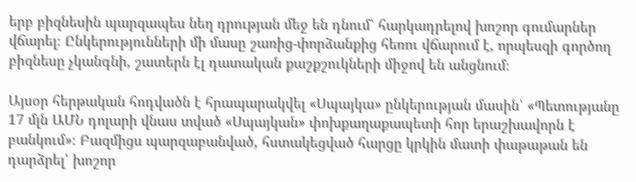երբ բիզնեսին պարզապես նեղ դրության մեջ են դնում՝ հարկադրելով խոշոր գումարներ վճարել։ Ընկերությունների մի մասը շառից-փորձանքից հեռու վճարում է, որպեսզի գործող բիզնեսը չկանգնի, շատերն էլ դատական քաշքշուկների միջով են անցնում։

Այսօր հերթական հոդվածն է հրապարակվել «Սպայկա» ընկերության մասին՝ «Պետությանը 17 մլն ԱՄՆ դոլարի վնաս տված «Սպայկան» փոխքաղաքապետի հոր երաշխավորն է բանկում»։ Բազմիցս պարզաբանված, հստակեցված հարցը կրկին մատի փաթաթան են դարձրել՝ խոշոր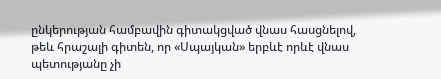ընկերության համբավին գիտակցված վնաս հասցնելով, թեև հրաշալի գիտեն, որ «Սպայկան» երբևէ որևէ վնաս պետությանը չի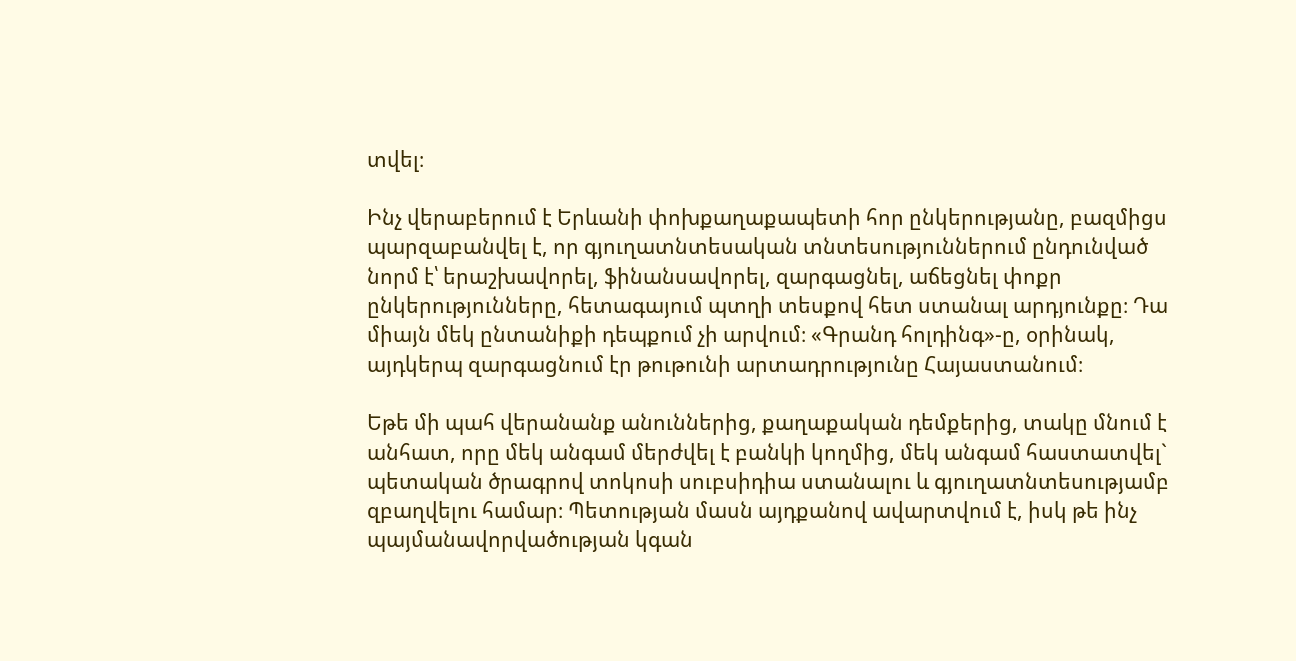տվել։

Ինչ վերաբերում է Երևանի փոխքաղաքապետի հոր ընկերությանը, բազմիցս պարզաբանվել է, որ գյուղատնտեսական տնտեսություններում ընդունված նորմ է՝ երաշխավորել, ֆինանսավորել, զարգացնել, աճեցնել փոքր ընկերությունները, հետագայում պտղի տեսքով հետ ստանալ արդյունքը։ Դա միայն մեկ ընտանիքի դեպքում չի արվում։ «Գրանդ հոլդինգ»-ը, օրինակ, այդկերպ զարգացնում էր թութունի արտադրությունը Հայաստանում։

Եթե մի պահ վերանանք անուններից, քաղաքական դեմքերից, տակը մնում է անհատ, որը մեկ անգամ մերժվել է բանկի կողմից, մեկ անգամ հաստատվել` պետական ծրագրով տոկոսի սուբսիդիա ստանալու և գյուղատնտեսությամբ զբաղվելու համար։ Պետության մասն այդքանով ավարտվում է, իսկ թե ինչ պայմանավորվածության կգան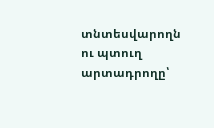տնտեսվարողն ու պտուղ արտադրողը՝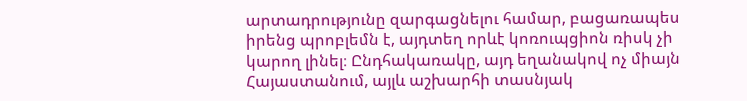արտադրությունը զարգացնելու համար, բացառապես իրենց պրոբլեմն է, այդտեղ որևէ կոռուպցիոն ռիսկ չի կարող լինել։ Ընդհակառակը, այդ եղանակով ոչ միայն Հայաստանում, այլև աշխարհի տասնյակ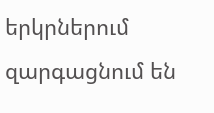երկրներում զարգացնում են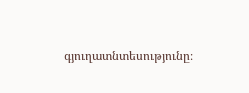գյուղատնտեսությունը։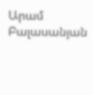Արամ Բալասանյան